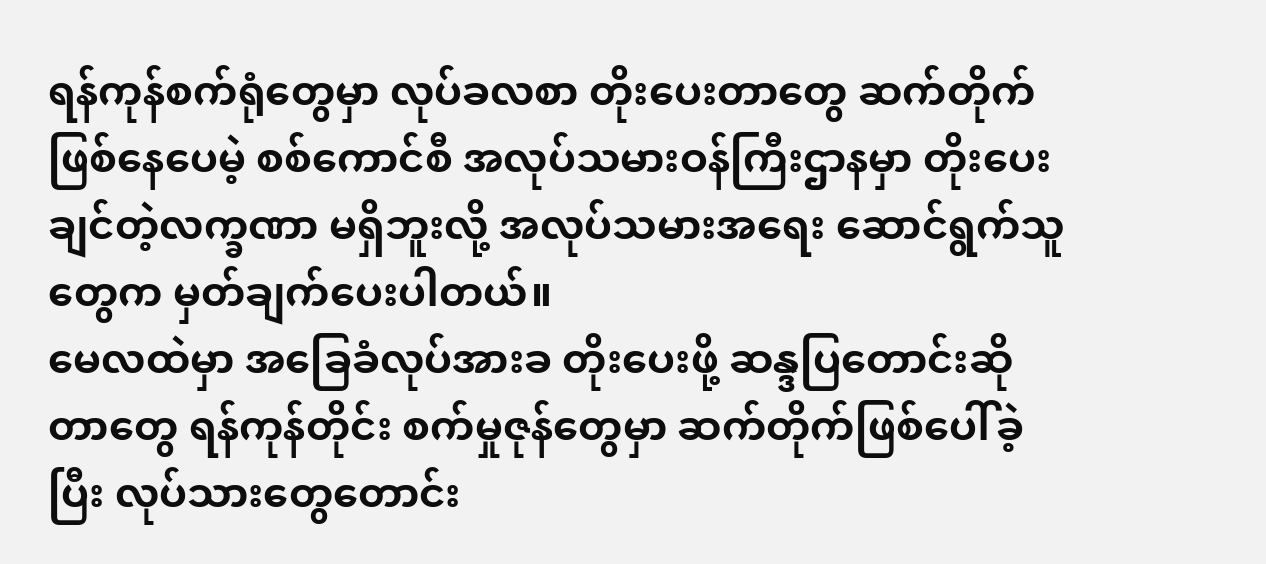ရန်ကုန်စက်ရုံတွေမှာ လုပ်ခလစာ တိုးပေးတာတွေ ဆက်တိုက်ဖြစ်နေပေမဲ့ စစ်ကောင်စီ အလုပ်သမားဝန်ကြီးဌာနမှာ တိုးပေးချင်တဲ့လက္ခဏာ မရှိဘူးလို့ အလုပ်သမားအရေး ဆောင်ရွက်သူတွေက မှတ်ချက်ပေးပါတယ်။
မေလထဲမှာ အခြေခံလုပ်အားခ တိုးပေးဖို့ ဆန္ဒပြတောင်းဆိုတာတွေ ရန်ကုန်တိုင်း စက်မှုဇုန်တွေမှာ ဆက်တိုက်ဖြစ်ပေါ်ခဲ့ပြီး လုပ်သားတွေတောင်း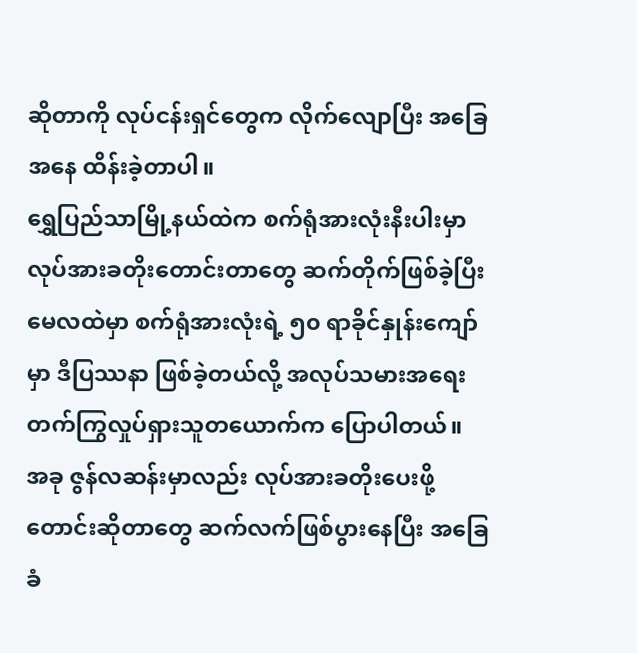ဆိုတာကို လုပ်ငန်းရှင်တွေက လိုက်လျောပြီး အခြေအနေ ထိန်းခဲ့တာပါ။
ရွှေပြည်သာမြို့နယ်ထဲက စက်ရုံအားလုံးနီးပါးမှာ လုပ်အားခတိုးတောင်းတာတွေ ဆက်တိုက်ဖြစ်ခဲ့ပြီး မေလထဲမှာ စက်ရုံအားလုံးရဲ့ ၅၀ ရာခိုင်နှုန်းကျော်မှာ ဒီပြဿနာ ဖြစ်ခဲ့တယ်လို့ အလုပ်သမားအရေး တက်ကြွလှုပ်ရှားသူတယောက်က ပြောပါတယ်။
အခု ဇွန်လဆန်းမှာလည်း လုပ်အားခတိုးပေးဖို့ တောင်းဆိုတာတွေ ဆက်လက်ဖြစ်ပွားနေပြီး အခြေခံ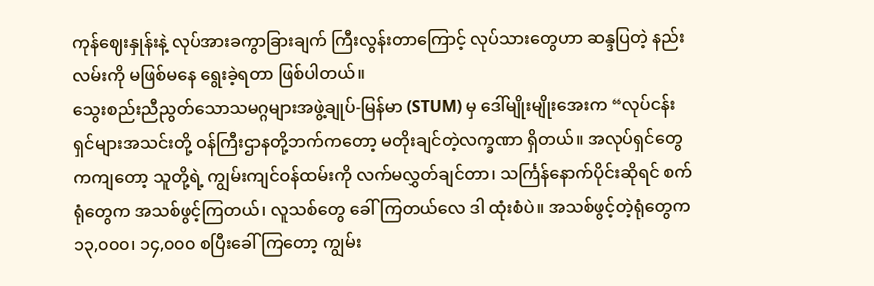ကုန်ဈေးနှုန်းနဲ့ လုပ်အားခကွာခြားချက် ကြီးလွန်းတာကြောင့် လုပ်သားတွေဟာ ဆန္ဒပြတဲ့ နည်းလမ်းကို မဖြစ်မနေ ရွေးခဲ့ရတာ ဖြစ်ပါတယ်။
သွေးစည်းညီညွတ်သောသမဂ္ဂများအဖွဲ့ချုပ်-မြန်မာ (STUM) မှ ဒေါ်မျိုးမျိုးအေးက “လုပ်ငန်းရှင်များအသင်းတို့ ဝန်ကြီးဌာနတို့ဘက်ကတော့ မတိုးချင်တဲ့လက္ခဏာ ရှိတယ်။ အလုပ်ရှင်တွေကကျတော့ သူတို့ရဲ့ ကျွမ်းကျင်ဝန်ထမ်းကို လက်မလွှတ်ချင်တာ၊ သင်္ကြန်နောက်ပိုင်းဆိုရင် စက်ရုံတွေက အသစ်ဖွင့်ကြတယ်၊ လူသစ်တွေ ခေါ်ကြတယ်လေ ဒါ ထုံးစံပဲ။ အသစ်ဖွင့်တဲ့ရုံတွေက ၁၃,၀၀၀၊ ၁၄,၀၀၀ စပြီးခေါ်ကြတော့ ကျွမ်း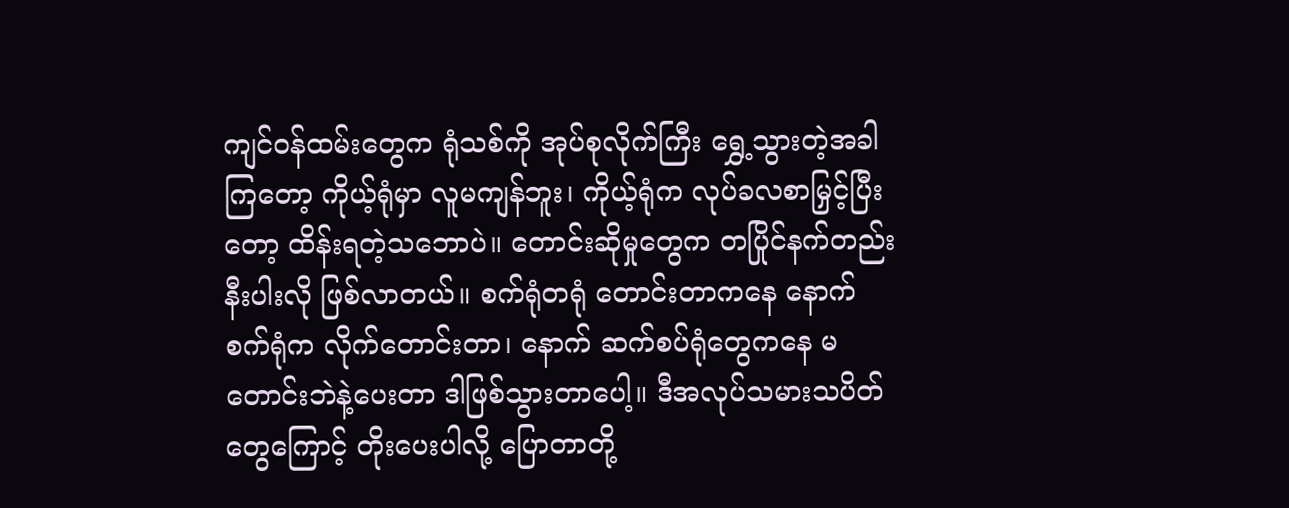ကျင်ဝန်ထမ်းတွေက ရုံသစ်ကို အုပ်စုလိုက်ကြီး ရွှေ့သွားတဲ့အခါကြတော့ ကိုယ့်ရုံမှာ လူမကျန်ဘူး၊ ကိုယ့်ရုံက လုပ်ခလစာမြှင့်ပြီးတော့ ထိန်းရတဲ့သဘောပဲ။ တောင်းဆိုမှုတွေက တပြိုင်နက်တည်းနီးပါးလို ဖြစ်လာတယ်။ စက်ရုံတရုံ တောင်းတာကနေ နောက်စက်ရုံက လိုက်တောင်းတာ၊ နောက် ဆက်စပ်ရုံတွေကနေ မတောင်းဘဲနဲ့ပေးတာ ဒါဖြစ်သွားတာပေါ့။ ဒီအလုပ်သမားသပိတ်တွေကြောင့် တိုးပေးပါလို့ ပြောတာတို့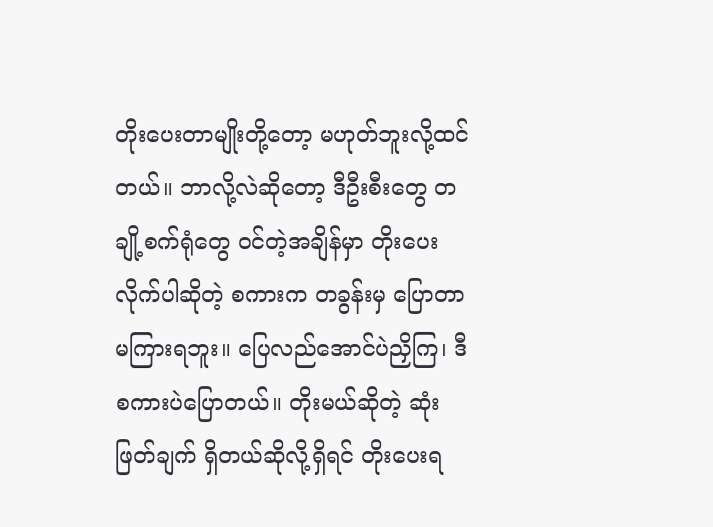တိုးပေးတာမျိုးတို့တော့ မဟုတ်ဘူးလို့ထင်တယ်။ ဘာလို့လဲဆိုတော့ ဒီဦးစီးတွေ တချို့စက်ရုံတွေ ဝင်တဲ့အချိန်မှာ တိုးပေးလိုက်ပါဆိုတဲ့ စကားက တခွန်းမှ ပြောတာ မကြားရဘူး။ ပြေလည်အောင်ပဲညှိကြ၊ ဒီစကားပဲပြောတယ်။ တိုးမယ်ဆိုတဲ့ ဆုံးဖြတ်ချက် ရှိတယ်ဆိုလို့ရှိရင် တိုးပေးရ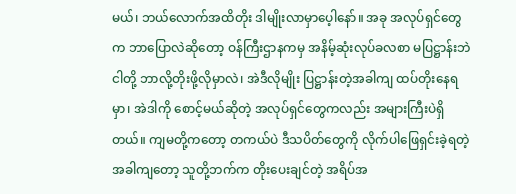မယ်၊ ဘယ်လောက်အထိတိုး ဒါမျိုးလာမှာပေ့ါနော်။ အခု အလုပ်ရှင်တွေက ဘာပြောလဲဆိုတော့ ဝန်ကြီးဌာနကမှ အနိမ့်ဆုံးလုပ်ခလစာ မပြဋ္ဌာန်းဘဲ ငါတို့ ဘာလို့တိုးဖို့လိုမှာလဲ၊ အဲဒီလိုမျိုး ပြဋ္ဌာန်းတဲ့အခါကျ ထပ်တိုးနေရမှာ၊ အဲဒါကို စောင့်မယ်ဆိုတဲ့ အလုပ်ရှင်တွေကလည်း အများကြီးပဲရှိတယ်။ ကျမတို့ကတော့ တကယ်ပဲ ဒီသပိတ်တွေကို လိုက်ပါဖြေရှင်းခဲ့ရတဲ့ အခါကျတော့ သူတို့ဘက်က တိုးပေးချင်တဲ့ အရိပ်အ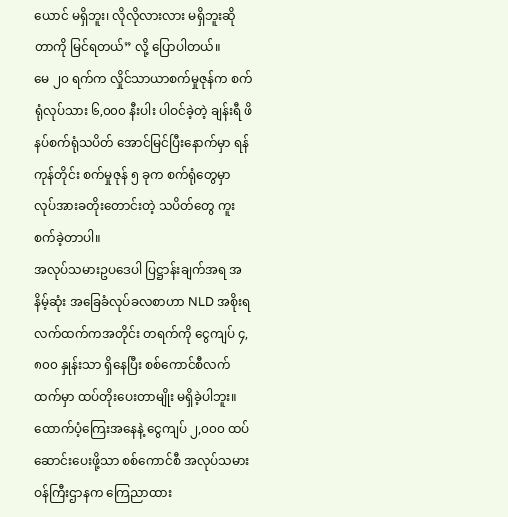ယောင် မရှိဘူး၊ လိုလိုလားလား မရှိဘူးဆိုတာကို မြင်ရတယ်” လို့ ပြောပါတယ်။
မေ ၂၀ ရက်က လှိုင်သာယာစက်မှုဇုန်က စက်ရုံလုပ်သား ၆,၀၀၀ နီးပါး ပါဝင်ခဲ့တဲ့ ချန်းရီ ဖိနပ်စက်ရုံသပိတ် အောင်မြင်ပြီးနောက်မှာ ရန်ကုန်တိုင်း စက်မှုဇုန် ၅ ခုက စက်ရုံတွေမှာ လုပ်အားခတိုးတောင်းတဲ့ သပိတ်တွေ ကူးစက်ခဲ့တာပါ။
အလုပ်သမားဥပဒေပါ ပြဋ္ဌာန်းချက်အရ အနိမ့်ဆုံး အခြေခံလုပ်ခလစာဟာ NLD အစိုးရလက်ထက်ကအတိုင်း တရက်ကို ငွေကျပ် ၄,၈၀၀ နှုန်းသာ ရှိနေပြီး စစ်ကောင်စီလက်ထက်မှာ ထပ်တိုးပေးတာမျိုး မရှိခဲ့ပါဘူး။
ထောက်ပံ့ကြေးအနေနဲ့ ငွေကျပ် ၂,၀၀၀ ထပ်ဆောင်းပေးဖို့သာ စစ်ကောင်စီ အလုပ်သမားဝန်ကြီးဌာနက ကြေညာထား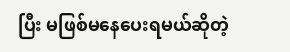ပြီး မဖြစ်မနေပေးရမယ်ဆိုတဲ့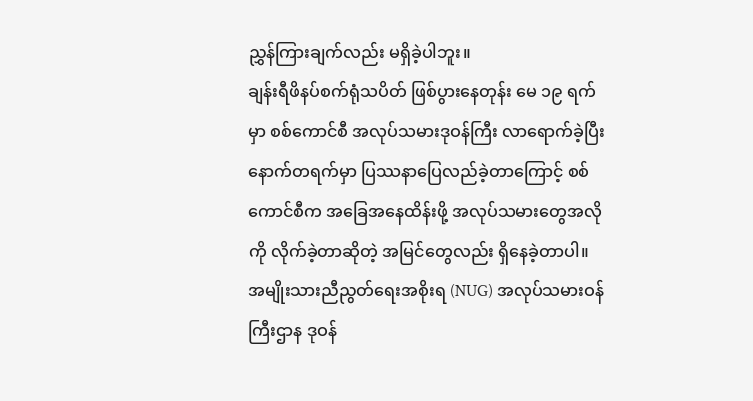ညွှန်ကြားချက်လည်း မရှိခဲ့ပါဘူး။
ချန်းရီဖိနပ်စက်ရုံသပိတ် ဖြစ်ပွားနေတုန်း မေ ၁၉ ရက်မှာ စစ်ကောင်စီ အလုပ်သမားဒုဝန်ကြီး လာရောက်ခဲ့ပြီး နောက်တရက်မှာ ပြဿနာပြေလည်ခဲ့တာကြောင့် စစ်ကောင်စီက အခြေအနေထိန်းဖို့ အလုပ်သမားတွေအလိုကို လိုက်ခဲ့တာဆိုတဲ့ အမြင်တွေလည်း ရှိနေခဲ့တာပါ။
အမျိုးသားညီညွတ်ရေးအစိုးရ (NUG) အလုပ်သမားဝန်ကြီးဌာန ဒုဝန်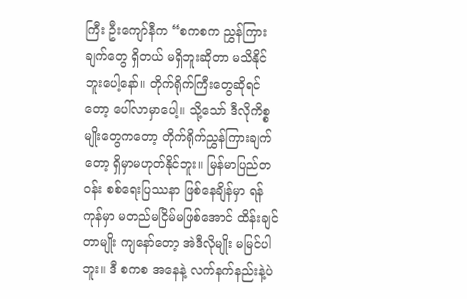ကြီး ဦးကျော်နီက “စကစက ညွှန်ကြားချက်တွေ ရှိတယ် မရှိဘူးဆိုတာ မသိနိုင်ဘူးပေါ့နော်။ တိုက်ရိုက်ကြီးတွေဆိုရင်တော့ ပေါ်လာမှာပေါ့။ သို့သော် ဒီလိုကိစ္စမျိုးတွေကတော့ တိုက်ရိုက်ညွှန်ကြားချက်တော့ ရှိမှာမဟုတ်နိုင်ဘူး။ မြန်မာပြည်တဝန်း စစ်ရေးပြဿနာ ဖြစ်နေချိန်မှာ ရန်ကုန်မှာ မတည်မငြိမ်မဖြစ်အောင် ထိန်းချင်တာမျိုး ကျနော်တော့ အဲဒီလိုမျိုး မမြင်ပါဘူး။ ဒီ စကစ အနေနဲ့ လက်နက်နည်းနဲ့ပဲ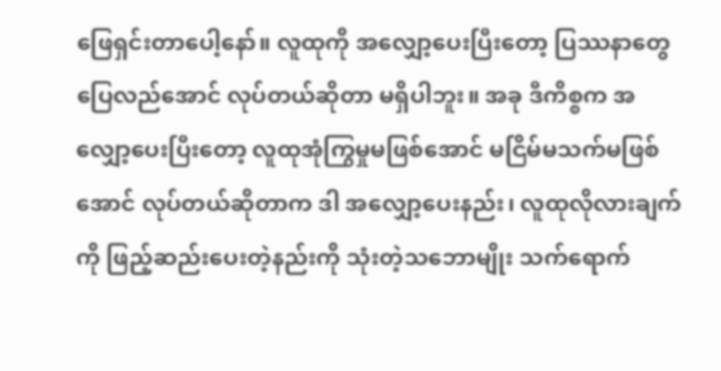ဖြေရှင်းတာပေါ့နော်။ လူထုကို အလျှော့ပေးပြီးတော့ ပြဿနာတွေ ပြေလည်အောင် လုပ်တယ်ဆိုတာ မရှိပါဘူး။ အခု ဒီကိစ္စက အလျှော့ပေးပြီးတော့ လူထုအုံကြွမှုမဖြစ်အောင် မငြိမ်မသက်မဖြစ်အောင် လုပ်တယ်ဆိုတာက ဒါ အလျှော့ပေးနည်း၊ လူထုလိုလားချက်ကို ဖြည့်ဆည်းပေးတဲ့နည်းကို သုံးတဲ့သဘောမျိုး သက်ရောက်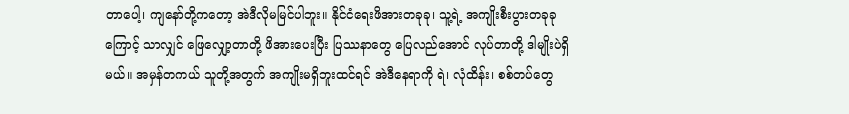တာပေါ့၊ ကျနော်တို့ကတော့ အဲဒီလိုမမြင်ပါဘူး။ နိုင်ငံရေးဖိအားတခုခု၊ သူ့ရဲ့ အကျိုးစီးပွားတခုခုကြောင့် သာလျှင် ဖြေလျှော့တာတို့ ဖိအားပေးပြီး ပြဿနာတွေ ပြေလည်အောင် လုပ်တာတို့ ဒါမျိုးပဲရှိမယ်။ အမှန်တကယ် သူတို့အတွက် အကျိုးမရှိဘူးထင်ရင် အဲဒီနေရာကို ရဲ၊ လုံထိန်း၊ စစ်တပ်တွေ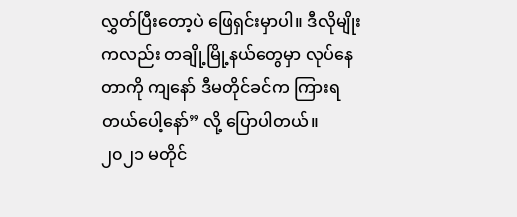လွှတ်ပြီးတော့ပဲ ဖြေရှင်းမှာပါ။ ဒီလိုမျိုးကလည်း တချို့မြို့နယ်တွေမှာ လုပ်နေတာကို ကျနော် ဒီမတိုင်ခင်က ကြားရတယ်ပေါ့နော်” လို့ ပြောပါတယ်။
၂၀၂၁ မတိုင်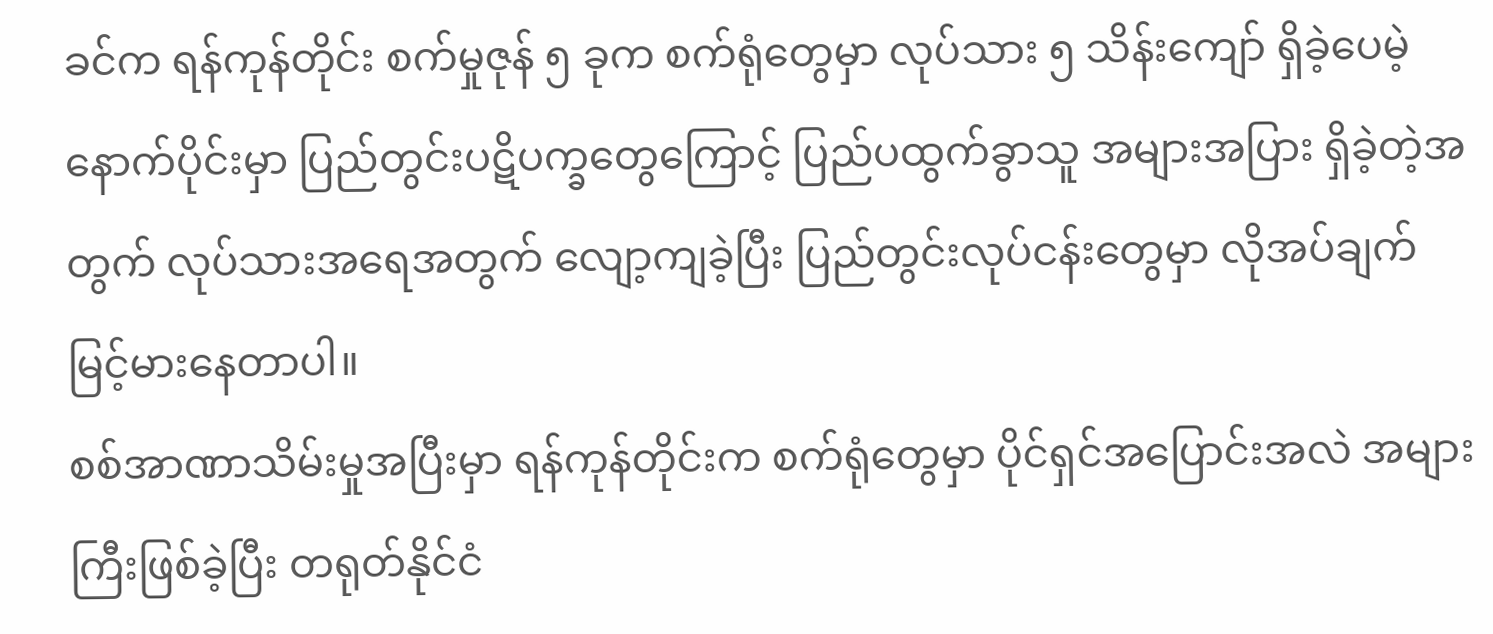ခင်က ရန်ကုန်တိုင်း စက်မှုဇုန် ၅ ခုက စက်ရုံတွေမှာ လုပ်သား ၅ သိန်းကျော် ရှိခဲ့ပေမဲ့ နောက်ပိုင်းမှာ ပြည်တွင်းပဋိပက္ခတွေကြောင့် ပြည်ပထွက်ခွာသူ အများအပြား ရှိခဲ့တဲ့အတွက် လုပ်သားအရေအတွက် လျော့ကျခဲ့ပြီး ပြည်တွင်းလုပ်ငန်းတွေမှာ လိုအပ်ချက် မြင့်မားနေတာပါ။
စစ်အာဏာသိမ်းမှုအပြီးမှာ ရန်ကုန်တိုင်းက စက်ရုံတွေမှာ ပိုင်ရှင်အပြောင်းအလဲ အများကြီးဖြစ်ခဲ့ပြီး တရုတ်နိုင်ငံ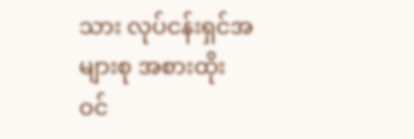သား လုပ်ငန်းရှင်အများစု အစားထိုး ဝင်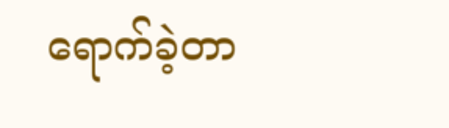ရောက်ခဲ့တာ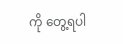ကို တွေ့ရပါ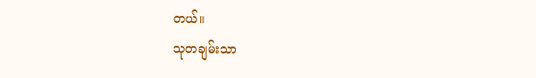တယ်။
သုတချမ်းသာ